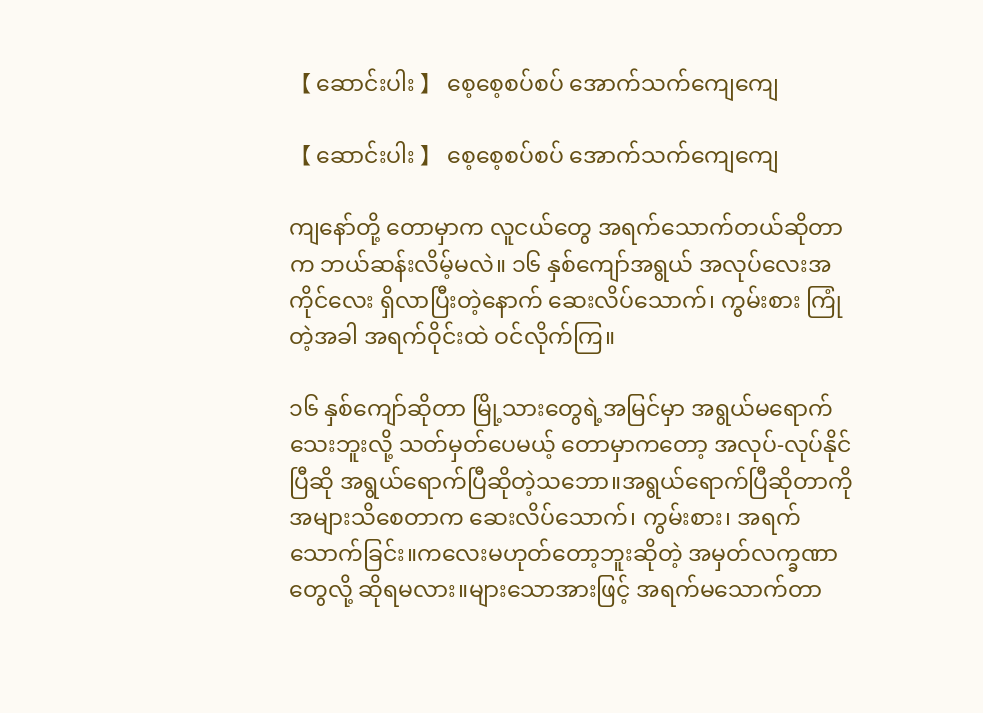【 ဆောင်းပါး 】 စေ့စေ့စပ်စပ် အောက်သက်ကျေကျေ

【 ဆောင်းပါး 】 စေ့စေ့စပ်စပ် အောက်သက်ကျေကျေ

ကျနော်တို့ တောမှာက လူငယ်တွေ အရက်သောက်တယ်ဆိုတာက ဘယ်ဆန်းလိမ့်မလဲ။ ၁၆ နှစ်ကျော်အရွယ် အလုပ်လေးအကိုင်လေး ရှိလာပြီးတဲ့နောက် ဆေးလိပ်သောက်၊ ကွမ်းစား ကြုံတဲ့အခါ အရက်ဝိုင်းထဲ ဝင်လိုက်ကြ။

၁၆ နှစ်ကျော်ဆိုတာ မြို့သားတွေရဲ့အမြင်မှာ အရွယ်မရောက်သေးဘူးလို့ သတ်မှတ်ပေမယ့် တောမှာကတော့ အလုပ်-လုပ်နိုင်ပြီဆို အရွယ်ရောက်ပြီဆိုတဲ့သဘော။အရွယ်ရောက်ပြီဆိုတာကို အများသိစေတာက ဆေးလိပ်သောက်၊ ကွမ်းစား၊ အရက်သောက်ခြင်း။ကလေးမဟုတ်တော့ဘူးဆိုတဲ့ အမှတ်လက္ခဏာတွေလို့ ဆိုရမလား။များသောအားဖြင့် အရက်မသောက်တာ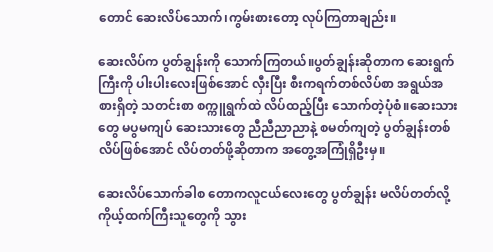တောင် ဆေးလိပ်သောက်၊ကွမ်းစားတော့ လုပ်ကြတာချည်း။

ဆေးလိပ်က ပွတ်ချွန်းကို သောက်ကြတယ်။ပွတ်ချွန်းဆိုတာက ဆေးရွက်ကြီးကို ပါးပါးလေးဖြစ်အောင် လှီးပြီး စီးကရက်တစ်လိပ်စာ အရွယ်အစားရှိတဲ့ သတင်းစာ စက္ကူရွက်ထဲ လိပ်ထည့်ပြီး သောက်တဲ့ပုံစံ။ဆေးသားတွေ မပွမကျပ် ဆေးသားတွေ ညီညီညာညာနဲ့ စမတ်ကျတဲ့ ပွတ်ချွန်းတစ်လိပ်ဖြစ်အောင် လိပ်တတ်ဖို့ဆိုတာက အတွေ့အကြုံရှိဦးမှ။

ဆေးလိပ်သောက်ခါစ တောကလူငယ်လေးတွေ ပွတ်ချွန်း မလိပ်တတ်လို့ ကိုယ့်ထက်ကြီးသူတွေကို သွား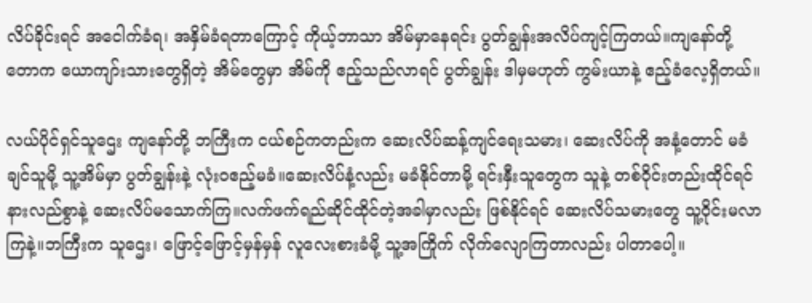လိပ်ခိုင်းရင် အငေါက်ခံရ၊ အနှိမ်ခံရတာကြောင့် ကိုယ့်ဘာသာ အိမ်မှာနေရင်း ပွတ်ချွန်းအလိပ်ကျင့်ကြတယ်။ကျနော်တို့ တောက ယောကျာ်းသားတွေရှိတဲ့ အိမ်တွေမှာ အိမ်ကို ဧည့်သည်လာရင် ပွတ်ချွန်း ဒါမှမဟုတ် ကွမ်းယာနဲ့ ဧည့်ခံလေ့ရှိတယ်။

လယ်ပိုင်ရှင်သူဌေး ကျနော်တို့ ဘကြီးက ငယ်စဉ်ကတည်းက ဆေးလိပ်ဆန့်ကျင်ရေးသမား၊ ဆေးလိပ်ကို အနံ့တောင် မခံချင်သူမို့ သူ့အိမ်မှာ ပွတ်ချွန်းနဲ့ လုံးဝဧည့်မခံ။ဆေးလိပ်နံ့လည်း မခံနိုင်တာမို့ ရင်းနှီးသူတွေက သူနဲ့ တစ်ဝိုင်းတည်းထိုင်ရင် နားလည်စွာနဲ့ ဆေးလိပ်မသောက်ကြ။လက်ဖက်ရည်ဆိုင်ထိုင်တဲ့အခါမှာလည်း ဖြစ်နိုင်ရင် ဆေးလိပ်သမားတွေ သူ့ဝိုင်းမလာကြနဲ့။ဘကြီးက သူဌေး၊ ဖြောင့်ဖြောင့်မှန်မှန် လူလေးစားခံမို့ သူ့အကြိုက် လိုက်လျောကြတာလည်း ပါတာပေါ့။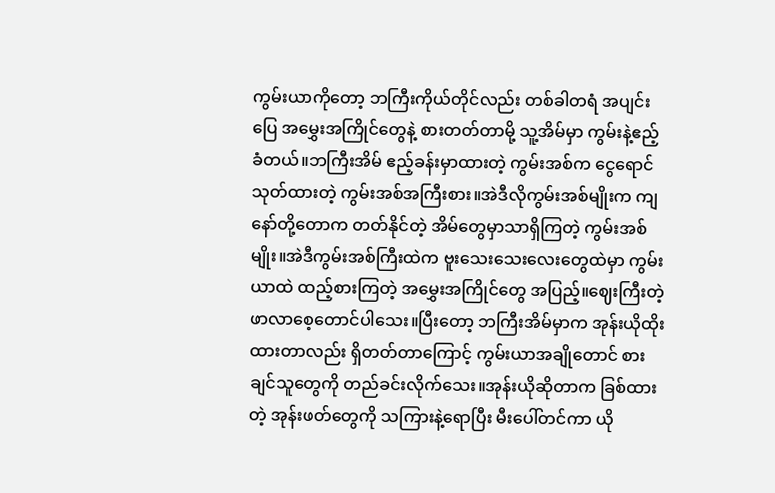ကွမ်းယာကိုတော့ ဘကြီးကိုယ်တိုင်လည်း တစ်ခါတရံ အပျင်းပြေ အမွှေးအကြိုင်တွေနဲ့ စားတတ်တာမို့ သူ့အိမ်မှာ ကွမ်းနဲ့ဧည့်ခံတယ်။ဘကြီးအိမ် ဧည့်ခန်းမှာထားတဲ့ ကွမ်းအစ်က ငွေရောင်သုတ်ထားတဲ့ ကွမ်းအစ်အကြီးစား။အဲဒီလိုကွမ်းအစ်မျိုးက ကျနော်တို့တောက တတ်နိုင်တဲ့ အိမ်တွေမှာသာရှိကြတဲ့ ကွမ်းအစ်မျိုး။အဲဒီကွမ်းအစ်ကြီးထဲက ဗူးသေးသေးလေးတွေထဲမှာ ကွမ်းယာထဲ ထည့်စားကြတဲ့ အမွှေးအကြိုင်တွေ အပြည့်။ဈေးကြီးတဲ့ ဖာလာစေ့တောင်ပါသေး။ပြီးတော့ ဘကြီးအိမ်မှာက အုန်းယိုထိုးထားတာလည်း ရှိတတ်တာကြောင့် ကွမ်းယာအချိုတောင် စားချင်သူတွေကို တည်ခင်းလိုက်သေး။အုန်းယိုဆိုတာက ခြစ်ထားတဲ့ အုန်းဖတ်တွေကို သကြားနဲ့ရောပြီး မီးပေါ်တင်ကာ ယို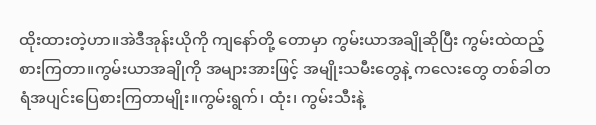ထိုးထားတဲ့ဟာ။အဲဒီအုန်းယိုကို ကျနော်တို့ တောမှာ ကွမ်းယာအချိုဆိုပြီး ကွမ်းထဲထည့်စားကြတာ။ကွမ်းယာအချိုကို အများအားဖြင့် အမျိုးသမီးတွေနဲ့ ကလေးတွေ တစ်ခါတရံအပျင်းပြေစားကြတာမျိုး။ကွမ်းရွက်၊ ထုံး၊ ကွမ်းသီးနဲ့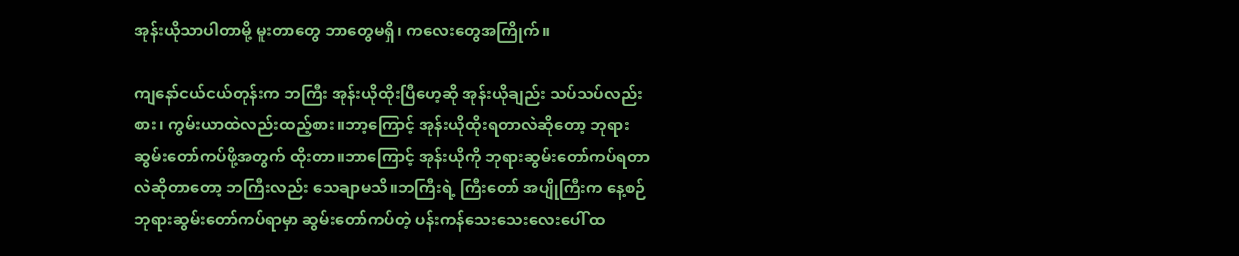အုန်းယိုသာပါတာမို့ မူးတာတွေ ဘာတွေမရှိ၊ ကလေးတွေအကြိုက်။

ကျနော်ငယ်ငယ်တုန်းက ဘကြီး အုန်းယိုထိုးပြီဟေ့ဆို အုန်းယိုချည်း သပ်သပ်လည်းစား၊ ကွမ်းယာထဲလည်းထည့်စား။ဘာ့ကြောင့် အုန်းယိုထိုးရတာလဲဆိုတော့ ဘုရားဆွမ်းတော်ကပ်ဖို့အတွက် ထိုးတာ။ဘာကြောင့် အုန်းယိုကို ဘုရားဆွမ်းတော်ကပ်ရတာလဲဆိုတာတော့ ဘကြီးလည်း သေချာမသိ။ဘကြီးရဲ့ ကြီးတော် အပျိုကြီးက နေ့စဉ် ဘုရားဆွမ်းတော်ကပ်ရာမှာ ဆွမ်းတော်ကပ်တဲ့ ပန်းကန်သေးသေးလေးပေါ် ထ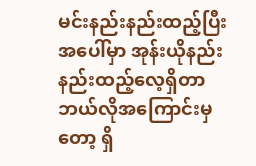မင်းနည်းနည်းထည့်ပြီး အပေါ်မှာ အုန်းယိုနည်းနည်းထည့်လေ့ရှိတာ ဘယ်လိုအကြောင်းမှတော့ ရှိ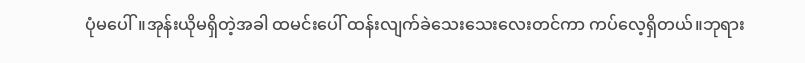ပုံမပေါ်။အုန်းယိုမရှိတဲ့အခါ ထမင်းပေါ် ထန်းလျက်ခဲသေးသေးလေးတင်ကာ ကပ်လေ့ရှိတယ်။ဘုရား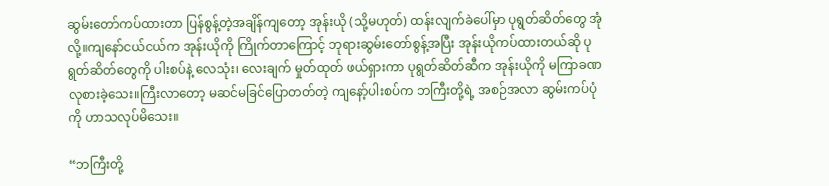ဆွမ်းတော်ကပ်ထားတာ ပြန်စွန့်တဲ့အချိန်ကျတော့ အုန်းယို (သို့မဟုတ်) ထန်းလျက်ခဲပေါ်မှာ ပုရွတ်ဆိတ်တွေ အုံလို့။ကျနော်ငယ်ငယ်က အုန်းယိုကို ကြိုက်တာကြောင့် ဘုရားဆွမ်းတော်စွန့်အပြီး အုန်းယိုကပ်ထားတယ်ဆို ပုရွတ်ဆိတ်တွေကို ပါးစပ်နဲ့ လေသုံး၊ လေးချက် မှုတ်ထုတ် ဖယ်ရှားကာ ပုရွတ်ဆိတ်ဆီက အုန်းယိုကို မကြာခဏ လုစားခဲ့သေး။ကြီးလာတော့ မဆင်မခြင်ပြောတတ်တဲ့ ကျနော့်ပါးစပ်က ဘကြီးတို့ရဲ့ အစဉ်အလာ ဆွမ်းကပ်ပုံကို ဟာသလုပ်မိသေး။

“ဘကြီးတို့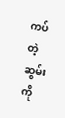ကပ်တဲ့ ဆွမ်းကို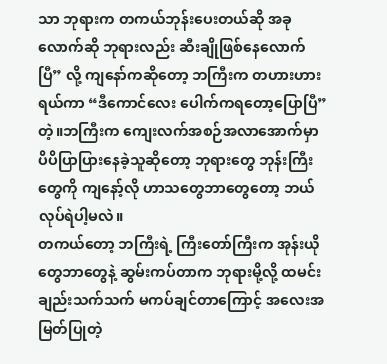သာ ဘုရားက တကယ်ဘုန်းပေးတယ်ဆို အခုလောက်ဆို ဘုရားလည်း ဆီးချိုဖြစ်နေလောက်ပြီ” လို့ ကျနော်ကဆိုတော့ ဘကြီးက တဟားဟားရယ်ကာ “ဒီကောင်လေး ပေါက်ကရတော့ပြောပြီ” တဲ့။ဘကြီးက ကျေးလက်အစဉ်အလာအောက်မှာ ပိပိပြာပြားနေခဲ့သူဆိုတော့ ဘုရားတွေ ဘုန်းကြီးတွေကို ကျနော့်လို ဟာသတွေဘာတွေတော့ ဘယ်လုပ်ရဲပါ့မလဲ။
တကယ်တော့ ဘကြီးရဲ့ ကြီးတော်ကြီးက အုန်းယိုတွေဘာတွေနဲ့ ဆွမ်းကပ်တာက ဘုရားမို့လို့ ထမင်းချည်းသက်သက် မကပ်ချင်တာကြောင့် အလေးအမြတ်ပြုတဲ့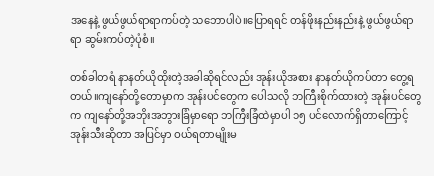အနေနဲ့ ဖွယ်ဖွယ်ရာရာကပ်တဲ့ သဘောပါပဲ။ပြောရရင် တန်ဖိုးနည်းနည်းနဲ့ ဖွယ်ဖွယ်ရာရာ ဆွမ်းကပ်တဲ့ပုံစံ။

တစ်ခါတရံ နာနတ်ယိုထိုးတဲ့အခါဆိုရင်လည်း အုန်းယိုအစား နာနတ်ယိုကပ်တာ တွေ့ရတယ်။ကျနော်တို့တောမှာက အုန်းပင်တွေက ပေါသလို ဘကြီးစိုက်ထားတဲ့ အုန်းပင်တွေက ကျနော်တို့အဘိုးအဘွားခြံမှာရော ဘကြီးခြံထဲမှာပါ ၁၅ ပင်လောက်ရှိတာကြောင့် အုန်းသီးဆိုတာ အပြင်မှာ ဝယ်ရတာမျိုးမ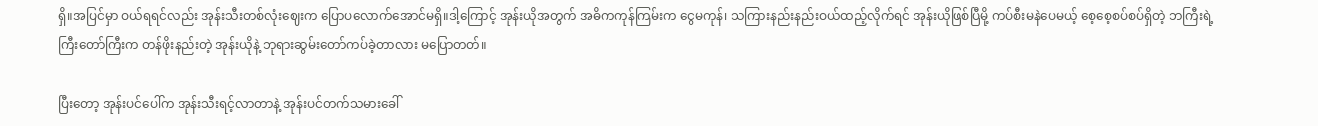ရှိ။အပြင်မှာ ဝယ်ရရင်လည်း အုန်းသီးတစ်လုံးဈေးက ပြောပလောက်အောင်မရှိ။ဒါ့ကြောင့် အုန်းယိုအတွက် အဓိကကုန်ကြမ်းက ငွေမကုန်၊ သကြားနည်းနည်းဝယ်ထည့်လိုက်ရင် အုန်းယိုဖြစ်ပြီမို့ ကပ်စီးမနဲပေမယ့် စေ့စေ့စပ်စပ်ရှိတဲ့ ဘကြီးရဲ့ ကြီးတော်ကြီးက တန်ဖိုးနည်းတဲ့ အုန်းယိုနဲ့ ဘုရားဆွမ်းတော်ကပ်ခဲ့တာလား မပြောတတ်။

ပြီးတော့ အုန်းပင်ပေါ်က အုန်းသီးရင့်လာတာနဲ့ အုန်းပင်တက်သမားခေါ်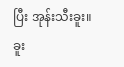ပြီး အုန်းသီးခူး။ခူး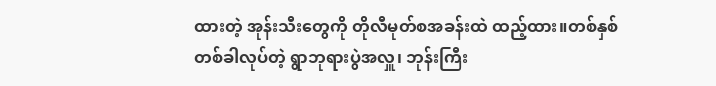ထားတဲ့ အုန်းသီးတွေကို တိုလီမုတ်စအခန်းထဲ ထည့်ထား။တစ်နှစ်တစ်ခါလုပ်တဲ့ ရွာဘုရားပွဲအလှူ၊ ဘုန်းကြီး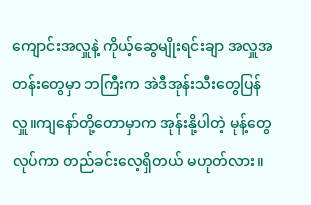ကျောင်းအလှူနဲ့ ကိုယ့်ဆွေမျိုးရင်းချာ အလှူအတန်းတွေမှာ ဘကြီးက အဲဒီအုန်းသီးတွေပြန်လှူ။ကျနော်တို့တောမှာက အုန်းနို့ပါတဲ့ မုန့်တွေလုပ်ကာ တည်ခင်းလေ့ရှိတယ် မဟုတ်လား။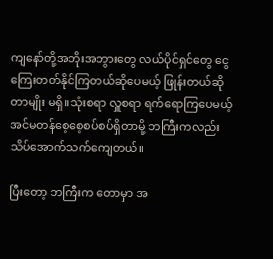ကျနော်တို့အဘိုးအဘွားတွေ လယ်ပိုင်ရှင်တွေ ငွေကြေးတတ်နိုင်ကြတယ်ဆိုပေမယ့် ဖြုန်းတယ်ဆိုတာမျိုး မရှိ။သုံးစရာ လှူစရာ ရက်ရောကြပေမယ့် အင်မတန်စေ့စေ့စပ်စပ်ရှိတာမို့ ဘကြီးကလည်း သိပ်အောက်သက်ကျေတယ်။

ပြီးတော့ ဘကြီးက တောမှာ အ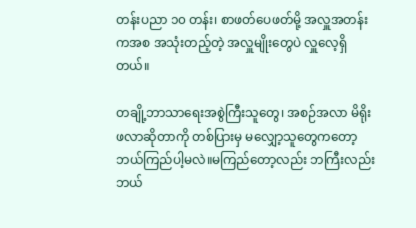တန်းပညာ ၁၀ တန်း၊ စာဖတ်ပေဖတ်မို့ အလှူအတန်းကအစ အသုံးတည့်တဲ့ အလှူမျိုးတွေပဲ လှူလေ့ရှိတယ်။

တချို့ဘာသာရေးအစွဲကြီးသူတွေ၊ အစဉ်အလာ မိရိုးဖလာဆိုတာကို တစ်ပြားမှ မလျှော့သူတွေကတော့ ဘယ်ကြည်ပါ့မလဲ။မကြည်တော့လည်း ဘကြီးလည်း ဘယ်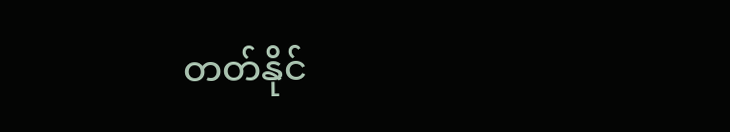တတ်နိုင်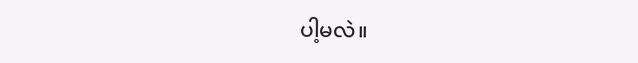ပါ့မလဲ။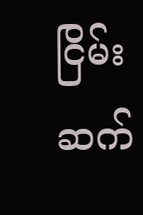ငြိမ်းဆက်